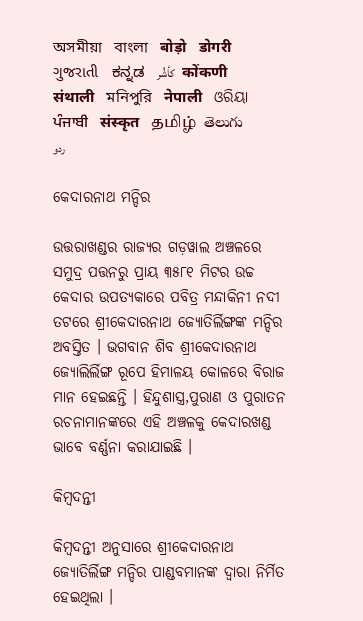অসমীয়া   বাংলা   बोड़ो   डोगरी   ગુજરાતી   ಕನ್ನಡ   كأشُر   कोंकणी   संथाली   মনিপুরি   नेपाली   ଓରିୟା   ਪੰਜਾਬੀ   संस्कृत   தமிழ்  తెలుగు   ردو

କେଦାରନାଥ ମନ୍ଦିର

ଉତ୍ତରାଖଣ୍ଡର ରାଜ୍ୟର ଗଡ଼ୱାଲ ଅଞ୍ଚଳରେ ସମୁଦ୍ର ପତ୍ତନରୁ ପ୍ରାୟ ୩୫୮୧ ମିଟର ଉଚ୍ଚ କେଦାର ଉପତ୍ୟକାରେ ପବିତ୍ର ମନ୍ଦାକିନୀ ନଦୀ ତଟରେ ଶ୍ରୀକେଦାରନାଥ ଜ୍ୟୋତିର୍ଲିଙ୍ଗଙ୍କ ମନ୍ଦିର ଅବସ୍ତିତ । ଭଗବାନ ଶିବ ଶ୍ରୀକେଦାରନାଥ ଜ୍ୟୋଲିର୍ଲିଙ୍ଗ ରୂପେ ହିମାଳୟ କୋଳରେ ବିରାଜ ମାନ ହେଇଛନ୍ତି । ହିନ୍ଦୁଶାସ୍ତ୍ର,ପୁରାଣ ଓ ପୁରାତନ ରଚନାମାନଙ୍କରେ ଏହି ଅଞ୍ଚଳକୁ କେଦାରଖଣ୍ଡ ଭାବେ ବର୍ଣ୍ଣନା କରାଯାଇଛି ।

କିମ୍ବଦନ୍ତୀ

କିମ୍ବଦନ୍ତୀ ଅନୁସାରେ ଶ୍ରୀକେଦାରନାଥ ଜ୍ୟୋତିର୍ଲିଙ୍ଗ ମନ୍ଦିର ପାଣ୍ଡବମାନଙ୍କ ଦ୍ଵାରା ନିର୍ମିତ ହେଇଥିଲା ।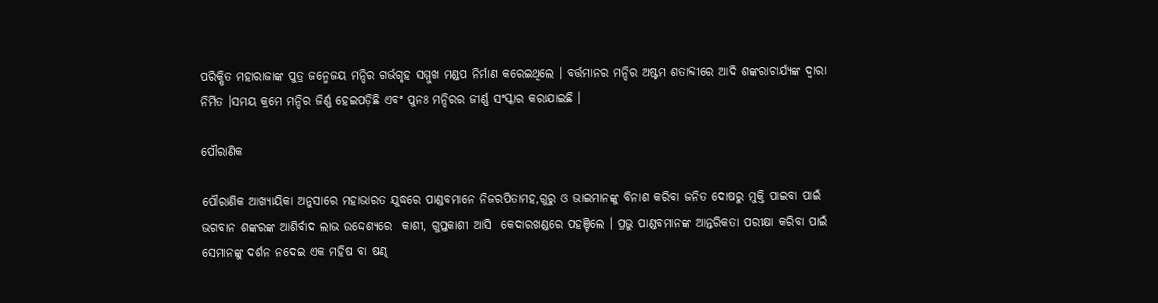ପରିକ୍ଷିତ ମହାରାଜାଙ୍କ ପୁତ୍ର ଜନ୍ମେଜୟ ମନ୍ଦିର ଗର୍ଭଗୃହ ସମ୍ମୁଖ ମଣ୍ଡପ ନିର୍ମାଣ କରେଇଥିଲେ । ବର୍ତ୍ତମାନର ମନ୍ଦିର ଅଷ୍ଟମ ଶତାବ୍ଦୀରେ ଆଦି ଶଙ୍କରାଚାର୍ଯ୍ୟଙ୍କ ଦ୍ଵାରା ନିର୍ମିତ ।ସମୟ କ୍ରମେ ମନ୍ଦିର ଜିର୍ଣ୍ଣ ହେଇପଡ଼ିଛି ଏବଂ ପୁନଃ ମନ୍ଦିରର ଜୀର୍ଣ୍ଣ ସଂସ୍କାର କରାଯାଇଛି ।

ପୌରାଣିକ

ପୌରାଣିକ ଆଖ୍ୟାୟିକା ଅନୁସାରେ ମହାଭାରତ ଯୁଦ୍ଧରେ ପାଣ୍ଡବମାନେ ନିଜରପିତାମହ,ଗୁରୁ ଓ ଭାଇମାନଙ୍କୁ ବିନାଶ କରିବା ଜନିତ ଦୋଷରୁ ମୁକ୍ତି ପାଇବା ପାଇଁ ଭଗବାନ ଶଙ୍କରଙ୍କ ଆଶିର୍ବାଦ ଲାଭ ଉଦ୍ଦେଶ୍ୟରେ  କାଶୀ, ଗୁପ୍ତକାଶୀ ଆସି  କେଦାରଖଣ୍ଡରେ ପହଞ୍ଚିଲେ । ପ୍ରଭୁ ପାଣ୍ଡବମାନଙ୍କ ଆନ୍ତରିକତା ପରୀକ୍ଷା କରିବା ପାଇଁ ସେମାନଙ୍କୁ ଦର୍ଶନ ନଦେଇ ଏକ ମହିଷ ବା ଷଣ୍ଢ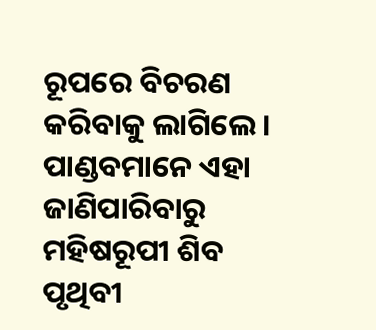ରୂପରେ ବିଚରଣ କରିବାକୁ ଲାଗିଲେ । ପାଣ୍ଡବମାନେ ଏହା ଜାଣିପାରିବାରୁ ମହିଷରୂପୀ ଶିବ ପୃଥିବୀ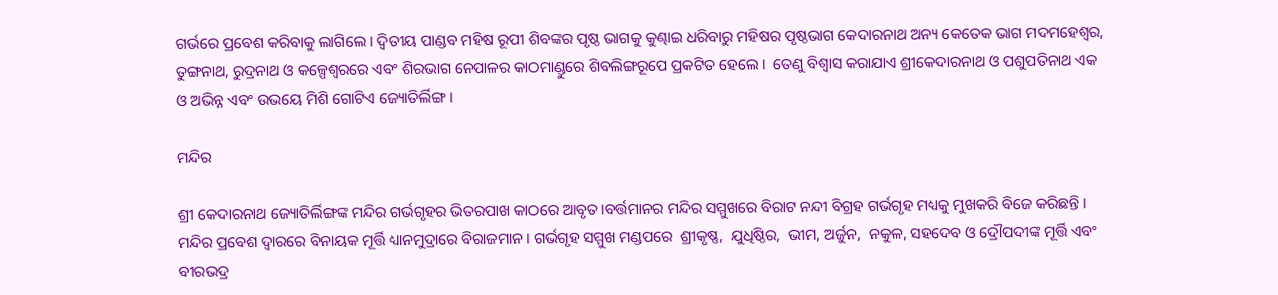ଗର୍ଭରେ ପ୍ରବେଶ କରିବାକୁ ଲାଗିଲେ । ଦ୍ଵିତୀୟ ପାଣ୍ଡବ ମହିଷ ରୂପୀ ଶିବଙ୍କର ପୃଷ୍ଠ ଭାଗକୁ କୁଣ୍ଢାଇ ଧରିବାରୁ ମହିଷର ପୃଷ୍ଠଭାଗ କେଦାରନାଥ ଅନ୍ୟ କେତେକ ଭାଗ ମଦମହେଶ୍ଵର, ତୁଙ୍ଗନାଥ, ରୁଦ୍ରନାଥ ଓ କଳ୍ପେଶ୍ଵରରେ ଏବଂ ଶିରଭାଗ ନେପାଳର କାଠମାଣ୍ଡୁରେ ଶିବଲିଙ୍ଗରୂପେ ପ୍ରକଟିତ ହେଲେ ।  ତେଣୁ ବିଶ୍ଵାସ କରାଯାଏ ଶ୍ରୀକେଦାରନାଥ ଓ ପଶୁପତିନାଥ ଏକ ଓ ଅଭିନ୍ନ ଏବଂ ଉଭୟେ ମିଶି ଗୋଟିଏ ଜ୍ୟୋତିର୍ଲିଙ୍ଗ ।

ମନ୍ଦିର

ଶ୍ରୀ କେଦାରନାଥ ଜ୍ୟୋତିର୍ଲିଙ୍ଗଙ୍କ ମନ୍ଦିର ଗର୍ଭଗୃହର ଭିତରପାଖ କାଠରେ ଆବୃତ।ବର୍ତ୍ତମାନର ମନ୍ଦିର ସମ୍ମୁଖରେ ବିରାଟ ନନ୍ଦୀ ବିଗ୍ରହ ଗର୍ଭଗୃହ ମଧ୍ୟକୁ ମୁଖକରି ବିଜେ କରିଛନ୍ତି । ମନ୍ଦିର ପ୍ରବେଶ ଦ୍ଵାରରେ ବିନାୟକ ମୂର୍ତ୍ତି ଧ୍ୟାନମୁଦ୍ରାରେ ବିରାଜମାନ । ଗର୍ଭଗୃହ ସମ୍ମୁଖ ମଣ୍ଡପରେ  ଶ୍ରୀକୃଷ୍ଣ,  ଯୁଧିଷ୍ଠିର,  ଭୀମ, ଅର୍ଜୁନ,  ନକୁଳ, ସହଦେବ ଓ ଦ୍ରୌପଦୀଙ୍କ ମୂର୍ତ୍ତି ଏବଂ ବୀରଭଦ୍ର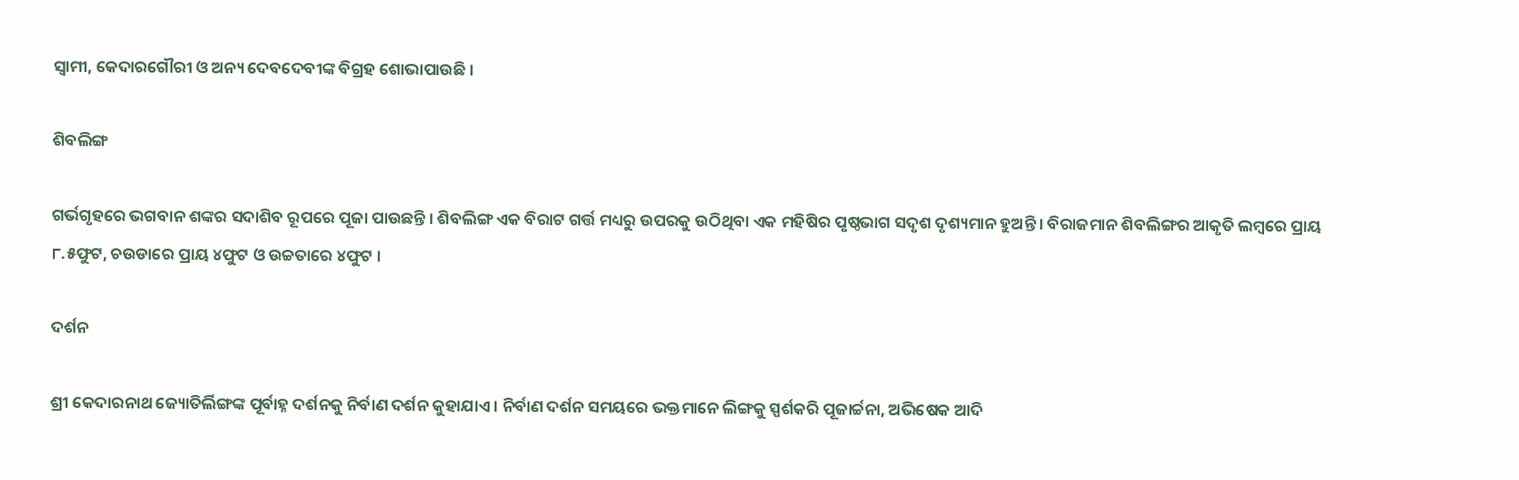ସ୍ଵାମୀ, କେଦାରଗୌରୀ ଓ ଅନ୍ୟ ଦେବଦେବୀଙ୍କ ବିଗ୍ରହ ଶୋଭାପାଉଛି ।

ଶିବଲିଙ୍ଗ

ଗର୍ଭଗୃହରେ ଭଗବାନ ଶଙ୍କର ସଦାଶିବ ରୂପରେ ପୂଜା ପାଉଛନ୍ତି । ଶିବଲିଙ୍ଗ ଏକ ବିରାଟ ଗର୍ତ୍ତ ମଧ୍ୟରୁ ଉପରକୁ ଉଠିଥିବା ଏକ ମହିଷିର ପୃଷ୍ଠଭାଗ ସଦୃଶ ଦୃଶ୍ୟମାନ ହୁଅନ୍ତି । ବିରାଜମାନ ଶିବଲିଙ୍ଗର ଆକୃତି ଲମ୍ବରେ ପ୍ରାୟ ୮.୫ଫୁଟ, ଚଉଡାରେ ପ୍ରାୟ ୪ଫୁଟ ଓ ଉଚ୍ଚତାରେ ୪ଫୁଟ ।

ଦର୍ଶନ

ଶ୍ରୀ କେଦାରନାଥ ଜ୍ୟୋତିର୍ଲିଙ୍ଗଙ୍କ ପୂର୍ବାହ୍ନ ଦର୍ଶନକୁ ନିର୍ବାଣ ଦର୍ଶନ କୁହାଯାଏ । ନିର୍ବାଣ ଦର୍ଶନ ସମୟରେ ଭକ୍ତମାନେ ଲିଙ୍ଗକୁ ସ୍ପର୍ଶକରି ପୂଜାର୍ଚ୍ଚନା, ଅଭିଷେକ ଆଦି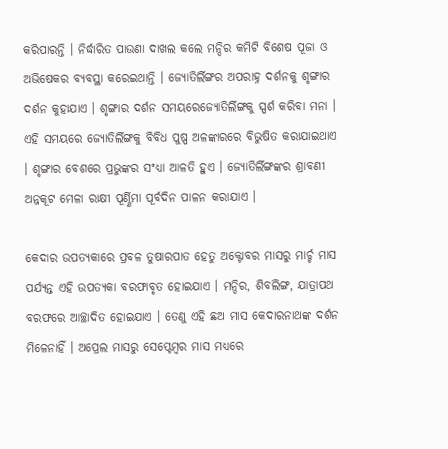କରିପାରନ୍ତି । ନିର୍ଦ୍ଧାରିତ ପାଉଣା ଦାଖଲ କଲେ ମନ୍ଦିର କମିଟି ବିଶେଷ ପୂଜା ଓ ଅଭିଷେକର ବ୍ୟବସ୍ଥା କରେଇଥାନ୍ତି । ଜ୍ୟୋତିର୍ଲିଙ୍ଗର ଅପରାହ୍ନ ଦର୍ଶନକୁ ଶୃଙ୍ଗାର ଦର୍ଶନ କୁହାଯାଏ । ଶୃଙ୍ଗାର ଦର୍ଶନ ସମୟରେଜ୍ୟୋତିର୍ଲିଙ୍ଗକୁ ସ୍ପର୍ଶ କରିବା ମନା । ଏହି ସମୟରେ ଜ୍ୟୋତିର୍ଲିଙ୍ଗକୁ ବିବିଧ ପୁଷ୍ପ ଅଳଙ୍କାରରେ ବିଭୁଷିତ କରାଯାଇଥାଏ । ଶୃଙ୍ଗାର ବେଶରେ ପ୍ରଭୁଙ୍କର ସଂଧ୍ୟା ଆଳତି ହୁଏ । ଜ୍ୟୋତିର୍ଲିଙ୍ଗଙ୍କର ଶ୍ରାବଣୀ ଅନ୍ନକୂଟ ମେଳା ରାକ୍ଷୀ ପୂର୍ଣ୍ଣିମା ପୂର୍ବଦିନ ପାଳନ କରାଯାଏ ।

କେଦାର ଉପତ୍ୟକାରେ ପ୍ରବଳ ତୁଷାରପାତ ହେତୁ ଅକ୍ଟୋବର ମାସରୁ ମାର୍ଚ୍ଚ ମାସ ପର୍ଯ୍ୟନ୍ତ ଏହି ଉପତ୍ୟକା ବରଫାବୃତ ହୋଇଯାଏ । ମନ୍ଦିର, ଶିବଲିଙ୍ଗ, ଯାତ୍ରାପଥ ବରଫରେ ଆଚ୍ଛାଦିତ ହୋଇଯାଏ । ତେଣୁ ଏହି ଛଅ ମାସ କେଦାରନାଥଙ୍କ ଦର୍ଶନ ମିଳେନାହିଁ । ଅପ୍ରେଲ ମାସରୁ ସେପ୍ଟେମ୍ବର ମାସ ମଧ୍ୟରେ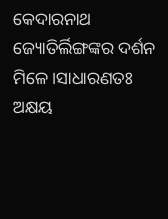କେଦାରନାଥ ଜ୍ୟୋତିର୍ଲିଙ୍ଗଙ୍କର ଦର୍ଶନ ମିଳେ।ସାଧାରଣତଃ ଅକ୍ଷୟ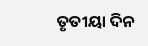ତୃତୀୟା ଦିନ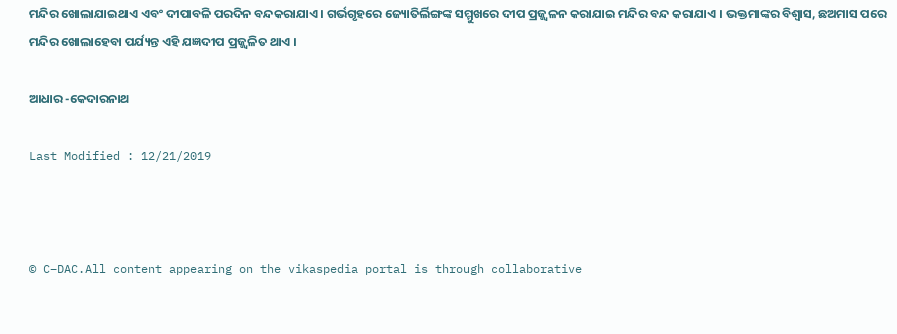ମନ୍ଦିର ଖୋଲାଯାଇଥାଏ ଏବଂ ଦୀପାବଳି ପରଦିନ ବନ୍ଦକରାଯାଏ । ଗର୍ଭଗୃହରେ ଜ୍ୟୋତିର୍ଲିଙ୍ଗଙ୍କ ସମ୍ମୁଖରେ ଦୀପ ପ୍ରଜ୍ଜ୍ଵଳନ କରାଯାଇ ମନ୍ଦିର ବନ୍ଦ କରାଯାଏ । ଭକ୍ତମାଙ୍କର ବିଶ୍ଵାସ, ଛଅମାସ ପରେ ମନ୍ଦିର ଖୋଲାହେବା ପର୍ଯ୍ୟନ୍ତ ଏହି ଯଜ୍ଞଦୀପ ପ୍ରଜ୍ଜ୍ଵଳିତ ଥାଏ ।

ଆଧାର -କେଦାରନାଥ

Last Modified : 12/21/2019



© C–DAC.All content appearing on the vikaspedia portal is through collaborative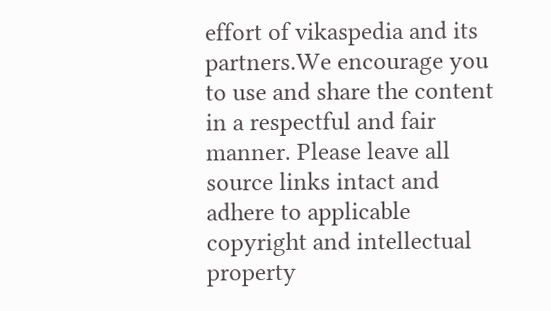effort of vikaspedia and its partners.We encourage you to use and share the content in a respectful and fair manner. Please leave all source links intact and adhere to applicable copyright and intellectual property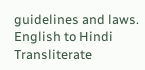guidelines and laws.
English to Hindi Transliterate